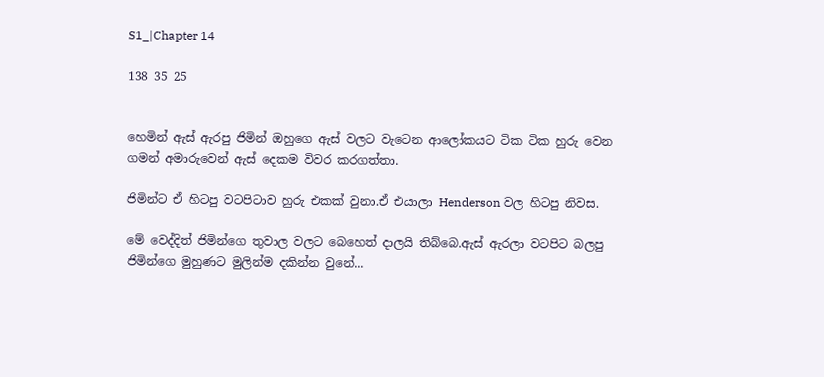S1_|Chapter 14

138 35 25


හෙමින් ඇස් ඇරපු ජිමින් ඔහුගෙ ඇස් වලට වැටෙන ආලෝකයට ටික ටික හුරු වෙන ගමන් අමාරුවෙන් ඇස් දෙකම විවර කරගත්තා.

ජිමින්ට ඒ හිටපු වටපිටාව හුරු එකක් වුනා.ඒ එයාලා Henderson වල හිටපු නිවස.

මේ වෙද්දිත් ජිමින්ගෙ තුවාල වලට බෙහෙත් දාලයි තිබ්බෙ.ඇස් ඇරලා වටපිට බලපු ජිමින්ගෙ මුහුණට මුලින්ම දකින්න වුනේ...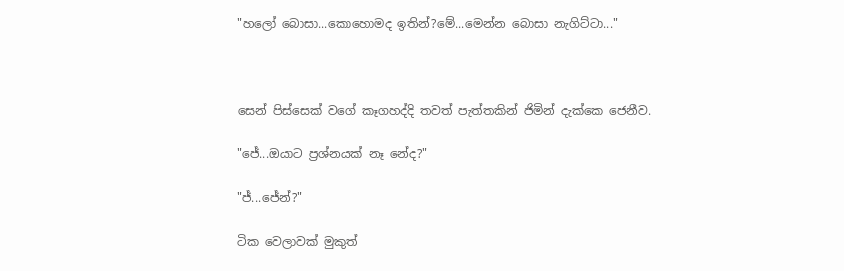"හලෝ බොසා...කොහොමද ඉතින්?මේ...මෙන්න බොසා නැගිට්ටා..."



සෙන් පිස්සෙක් වගේ කෑගහද්දි තවත් පැත්තකින් ජිමින් දැක්කෙ ජෙනීව.

"ජේ...ඔයාට ප්‍රශ්නයක් නෑ නේද?"

"ජ්...ජේන්?"

ටික වෙලාවක් මුකුත්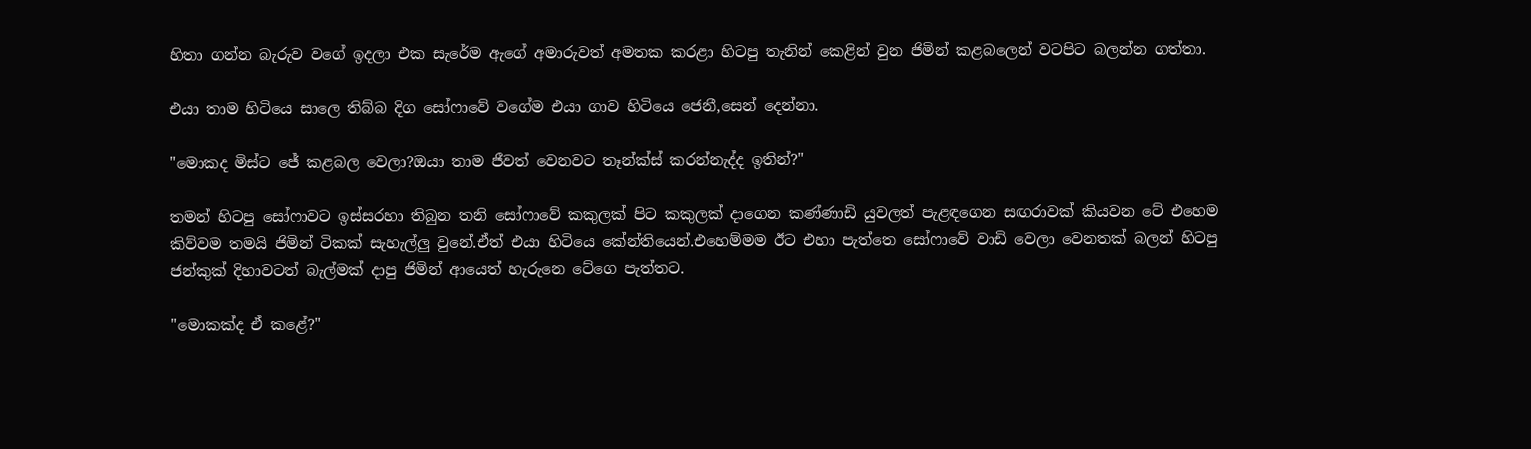හිතා ගන්න බැරුව වගේ ඉදලා එක සැරේම ඇගේ අමාරුවත් අමතක කරළා හිටපු තැනින් කෙළින් වුන ජිමින් කළබලෙන් වටපිට බලන්න ගත්තා.

එයා තාම හිටියෙ සාලෙ තිබ්බ දිග සෝෆාවේ වගේම එයා ගාව හිටියෙ ජෙනී,සෙන් දෙන්නා.

"මොකද මිස්ට ජේ කළබල වෙලා?ඔයා තාම ජීවත් වෙනවට තෑන්ක්ස් කරන්නැද්ද ඉතින්?"

තමන් හිටපු සෝෆාවට ඉස්සරහා තිබුන තනි සෝෆාවේ කකුලක් පිට කකුලක් දාගෙන කණ්ණාඩි යුවලත් පැළඳගෙන සඟරාවක් කියවන ටේ එහෙම කිව්වම තමයි ජිමින් ටිකක් සැහැල්ලු වුනේ.ඒත් එයා හිටියෙ කේන්තියෙන්.එහෙම්මම ඊට එහා පැත්තෙ සෝෆාවේ වාඩි වෙලා වෙනතක් බලන් හිටපු ජන්කුක් දිහාවටත් බැල්මක් දාපු ජිමින් ආයෙත් හැරුනෙ ටේගෙ පැත්තට.

"මොකක්ද ඒ කළේ?"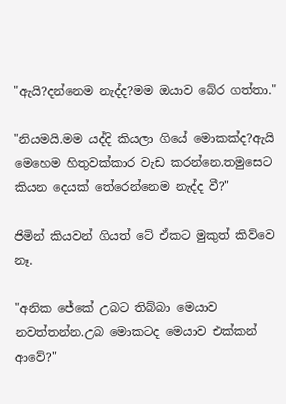"ඇයි?දන්නෙම නැද්ද?මම ඔයාව බේර ගත්තා."

"නියමයි.මම යද්දි කියලා ගියේ මොකක්ද?ඇයි මෙහෙම හිතුවක්කාර වැඩ කරන්නෙ.තමුසෙට කියන දෙයක් තේරෙන්නෙම නැද්ද වී?"

ජිමින් කියවන් ගියත් ටේ ඒකට මුකුත් කිව්වෙ නෑ.

"අනික ජේකේ උබට තිබ්බා මෙයාව නවත්තන්න.උබ මොකටද මෙයාව එක්කන් ආවේ?"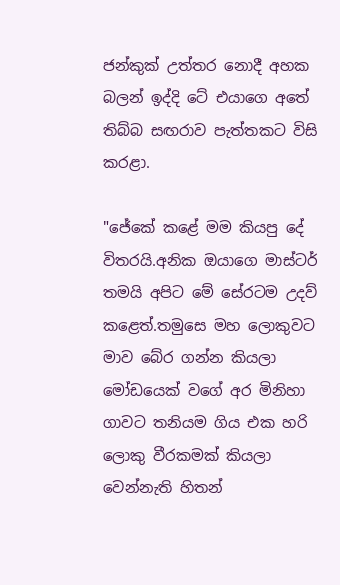ජන්කුක් උත්තර නොදී අහක බලන් ඉද්දි ටේ එයාගෙ අතේ තිබ්බ සඟරාව පැත්තකට විසි කරළා.

"ජේකේ කළේ මම කියපු දේ විතරයි.අනික ඔයාගෙ මාස්ටර් තමයි අපිට මේ සේරටම උදව් කළෙත්.තමුසෙ මහ ලොකුවට මාව බේර ගන්න කියලා මෝඩයෙක් වගේ අර මිනිහා ගාවට තනියම ගිය එක හරි ලොකු වීරකමක් කියලා වෙන්නැති හිතන්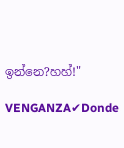ඉන්නෙ?හහ්!"

VENGANZA✔Donde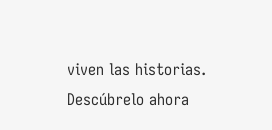viven las historias. Descúbrelo ahora